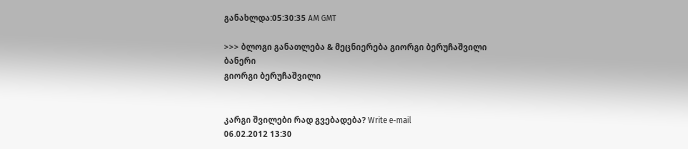განახლდა:05:30:35 AM GMT

>>> ბლოგი განათლება & მეცნიერება გიორგი ბერუჩაშვილი
ბანერი
გიორგი ბერუჩაშვილი


კარგი შვილები რად გვებადება? Write e-mail
06.02.2012 13:30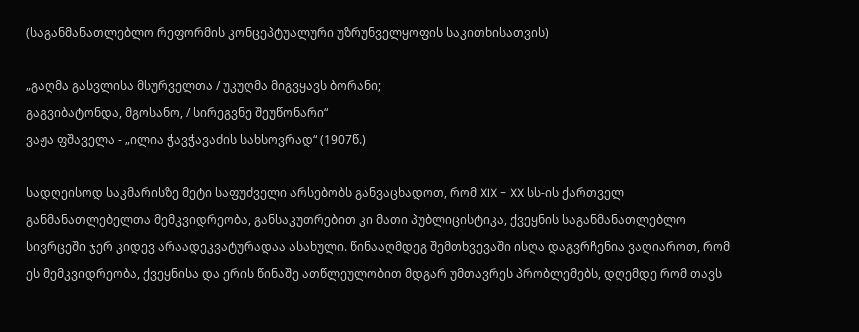(საგანმანათლებლო რეფორმის კონცეპტუალური უზრუნველყოფის საკითხისათვის)

„გაღმა გასვლისა მსურველთა / უკუღმა მიგვყავს ბორანი;
გაგვიბატონდა, მგოსანო, / სირეგვნე შეუწონარი“
ვაჟა ფშაველა - „ილია ჭავჭავაძის სახსოვრად“ (1907წ.)

სადღეისოდ საკმარისზე მეტი საფუძველი არსებობს განვაცხადოთ, რომ XIX - XX სს-ის ქართველ განმანათლებელთა მემკვიდრეობა, განსაკუთრებით კი მათი პუბლიცისტიკა, ქვეყნის საგანმანათლებლო სივრცეში ჯერ კიდევ არაადეკვატურადაა ასახული. წინააღმდეგ შემთხვევაში ისღა დაგვრჩენია ვაღიაროთ, რომ ეს მემკვიდრეობა, ქვეყნისა და ერის წინაშე ათწლეულობით მდგარ უმთავრეს პრობლემებს, დღემდე რომ თავს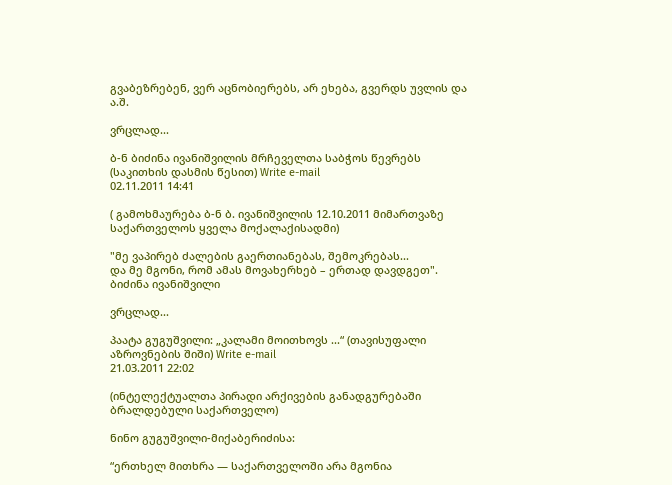გვაბეზრებენ, ვერ აცნობიერებს, არ ეხება, გვერდს უვლის და ა.შ.

ვრცლად...

ბ-ნ ბიძინა ივანიშვილის მრჩეველთა საბჭოს წევრებს (საკითხის დასმის წესით) Write e-mail
02.11.2011 14:41

( გამოხმაურება ბ-ნ ბ. ივანიშვილის 12.10.2011 მიმართვაზე საქართველოს ყველა მოქალაქისადმი)

"მე ვაპირებ ძალების გაერთიანებას, შემოკრებას...
და მე მგონი, რომ ამას მოვახერხებ – ერთად დავდგეთ".
ბიძინა ივანიშვილი

ვრცლად...

პაატა გუგუშვილი: „კალამი მოითხოვს ...“ (თავისუფალი აზროვნების შიში) Write e-mail
21.03.2011 22:02

(ინტელექტუალთა პირადი არქივების განადგურებაში ბრალდებული საქართველო)

ნინო გუგუშვილი-მიქაბერიძისა:

“ერთხელ მითხრა — საქართველოში არა მგონია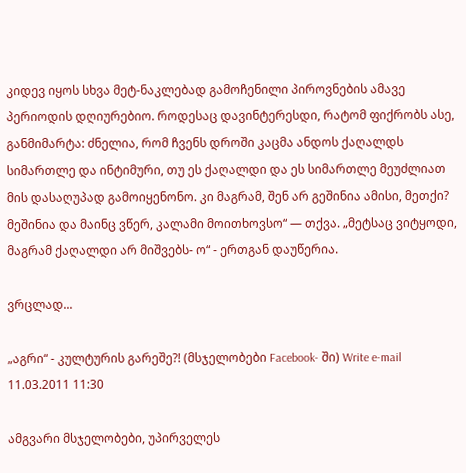კიდევ იყოს სხვა მეტ-ნაკლებად გამოჩენილი პიროვნების ამავე პერიოდის დღიურებიო. როდესაც დავინტერესდი, რატომ ფიქრობს ასე, განმიმარტა: ძნელია, რომ ჩვენს დროში კაცმა ანდოს ქაღალდს სიმართლე და ინტიმური, თუ ეს ქაღალდი და ეს სიმართლე მეუძლიათ მის დასაღუპად გამოიყენონო. კი მაგრამ, შენ არ გეშინია ამისი, მეთქი? მეშინია და მაინც ვწერ, კალამი მოითხოვსო“ — თქვა. „მეტსაც ვიტყოდი, მაგრამ ქაღალდი არ მიშვებს- ო“ - ერთგან დაუწერია.

ვრცლად...

„აგრი“ - კულტურის გარეშე?! (მსჯელობები Facebook- ში) Write e-mail
11.03.2011 11:30

ამგვარი მსჯელობები, უპირველეს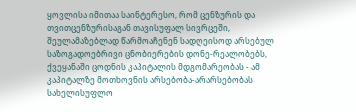ყოვლისა იმითაა საინტერესო, რომ ცენზურის და თვითცენზურისაგან თავისუფალ სივრცეში, შეულამაზებლად წარმოაჩენენ სადღეისოდ არსებულ საზოგადოებრივი ცნობიერების დონე-რეალობებს, ქვეყანაში ცოდნის კაპიტალის მდგომარეობას - ამ კაპიტალზე მოთხოვნის არსებობა-არარსებობას სახელისუფლო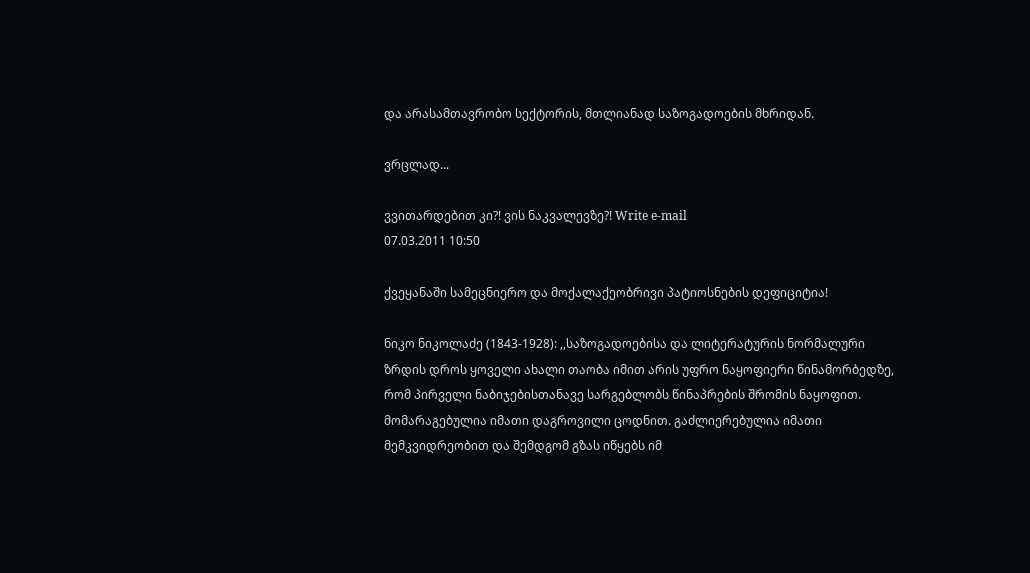და არასამთავრობო სექტორის, მთლიანად საზოგადოების მხრიდან.

ვრცლად...

ვვითარდებით კი?! ვის ნაკვალევზე?! Write e-mail
07.03.2011 10:50

ქვეყანაში სამეცნიერო და მოქალაქეობრივი პატიოსნების დეფიციტია!

ნიკო ნიკოლაძე (1843-1928): ,,საზოგადოებისა და ლიტერატურის ნორმალური ზრდის დროს ყოველი ახალი თაობა იმით არის უფრო ნაყოფიერი წინამორბედზე, რომ პირველი ნაბიჯებისთანავე სარგებლობს წინაპრების შრომის ნაყოფით. მომარაგებულია იმათი დაგროვილი ცოდნით. გაძლიერებულია იმათი მემკვიდრეობით და შემდგომ გზას იწყებს იმ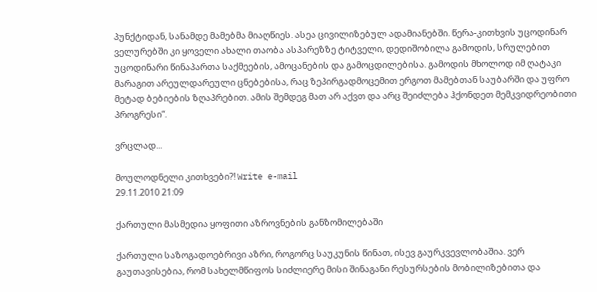პუნქტიდან, სანამდე მამებმა მიაღწიეს. ასეა ცივილიზებულ ადამიანებში. წერა-კითხვის უცოდინარ ველურებში კი ყოველი ახალი თაობა ასპარეზზე ტიტველი, დედიშობილა გამოდის, სრულებით უცოდინარი წინაპართა საქმეების, ამოცანების და გამოცდილებისა. გამოდის მხოლოდ იმ ღატაკი მარაგით არეულდარეული ცნებებისა, რაც ზეპირგადმოცემით ერგოთ მამებთან საუბარში და უფრო მეტად ბებიების ზღაპრებით. ამის შემდეგ მათ არ აქვთ და არც შეიძლება ჰქონდეთ მემკვიდრეობითი პროგრესი“.

ვრცლად...

მოულოდნელი კითხვები?! Write e-mail
29.11.2010 21:09

ქართული მასმედია ყოფითი აზროვნების განზომილებაში

ქართული საზოგადოებრივი აზრი, როგორც საუკუნის წინათ, ისევ გაურკვევლობაშია. ვერ გაუთავისებია, რომ სახელმწიფოს სიძლიერე მისი შინაგანი რესურსების მობილიზებითა და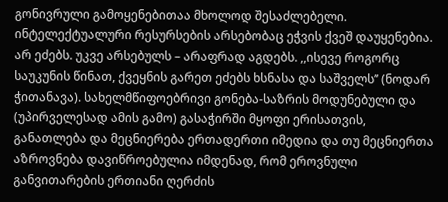გონივრული გამოყენებითაა მხოლოდ შესაძლებელი. ინტელექტუალური რესურსების არსებობაც ეჭვის ქვეშ დაუყენებია. არ ეძებს. უკვე არსებულს – არაფრად აგდებს. ,,ისევე როგორც საუკუნის წინათ, ქვეყნის გარეთ ეძებს ხსნასა და საშველს’’ (ნოდარ ჭითანავა). სახელმწიფოებრივი გონება-საზრის მოდუნებული და (უპირველესად ამის გამო) გასაჭირში მყოფი ერისათვის, განათლება და მეცნიერება ერთადერთი იმედია და თუ მეცნიერთა აზროვნება დავიწროებულია იმდენად, რომ ეროვნული განვითარების ერთიანი ღერძის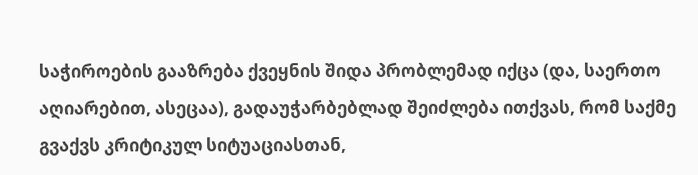საჭიროების გააზრება ქვეყნის შიდა პრობლემად იქცა (და, საერთო აღიარებით, ასეცაა), გადაუჭარბებლად შეიძლება ითქვას, რომ საქმე გვაქვს კრიტიკულ სიტუაციასთან,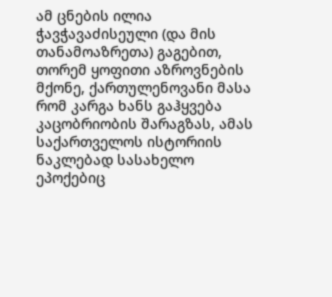ამ ცნების ილია ჭავჭავაძისეული (და მის თანამოაზრეთა) გაგებით, თორემ ყოფითი აზროვნების მქონე, ქართულენოვანი მასა რომ კარგა ხანს გაჰყვება კაცობრიობის შარაგზას, ამას საქართველოს ისტორიის ნაკლებად სასახელო ეპოქებიც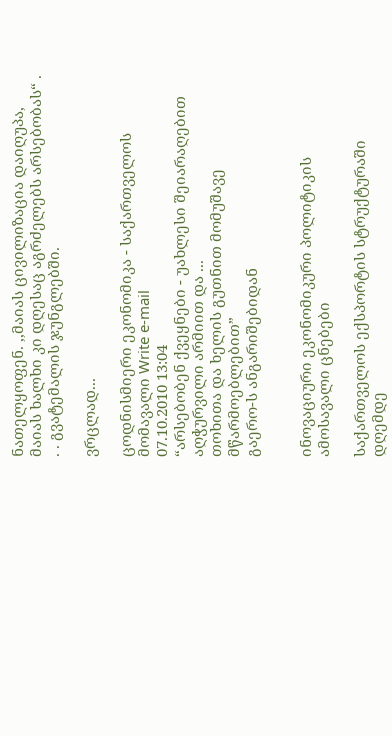ნათელყოფენ. ,,მაიას ცივილიზაცია დაიღუპა, მაიას ხალხი კი დღესაც აგრძელებს არსებობას“ . . . გვატემალის ჯუნგლებში.

ვრცლად...

ცოდნისმიერი ეკონომიკა - საქართველოს მომავალი Write e-mail
07.10.2010 13:04
“არსებობენ ქვეყნები - უახლესი შეიარაღებით აღჭურვილი არმიით და ...
თოხითა და ხელის გუთნით მომუშავე მწარმოებლებით”
გაერო-ს ანგარიშებიდან


ინოვაციური ეკონომიკური პოლიტიკის ამოსავალი ცნებები

საქართველოს ექსპორტის სტრუქტურაში დღემდე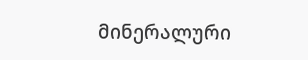მინერალური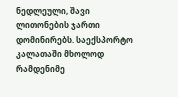ნედლეული, შავი ლითონების ჯართი დომინირებს. საექსპორტო კალათაში მხოლოდ რამდენიმე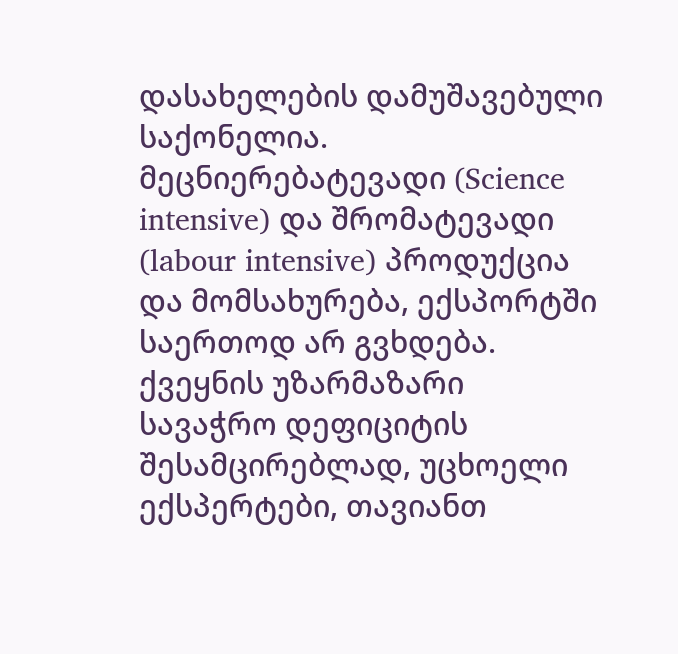დასახელების დამუშავებული საქონელია. მეცნიერებატევადი (Science intensive) და შრომატევადი (labour intensive) პროდუქცია და მომსახურება, ექსპორტში საერთოდ არ გვხდება. ქვეყნის უზარმაზარი სავაჭრო დეფიციტის შესამცირებლად, უცხოელი ექსპერტები, თავიანთ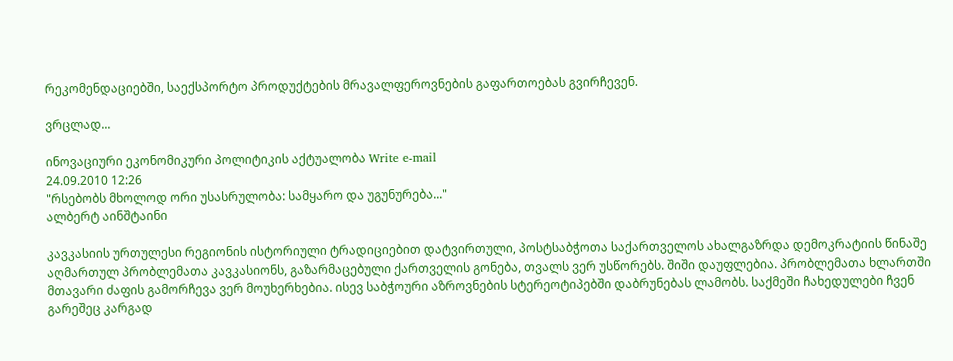რეკომენდაციებში, საექსპორტო პროდუქტების მრავალფეროვნების გაფართოებას გვირჩევენ.

ვრცლად...

ინოვაციური ეკონომიკური პოლიტიკის აქტუალობა Write e-mail
24.09.2010 12:26
"რსებობს მხოლოდ ორი უსასრულობა: სამყარო და უგუნურება..."
ალბერტ აინშტაინი

კავკასიის ურთულესი რეგიონის ისტორიული ტრადიციებით დატვირთული, პოსტსაბჭოთა საქართველოს ახალგაზრდა დემოკრატიის წინაშე აღმართულ პრობლემათა კავკასიონს, გაზარმაცებული ქართველის გონება, თვალს ვერ უსწორებს. შიში დაუფლებია. პრობლემათა ხლართში მთავარი ძაფის გამორჩევა ვერ მოუხერხებია. ისევ საბჭოური აზროვნების სტერეოტიპებში დაბრუნებას ლამობს. საქმეში ჩახედულები ჩვენ გარეშეც კარგად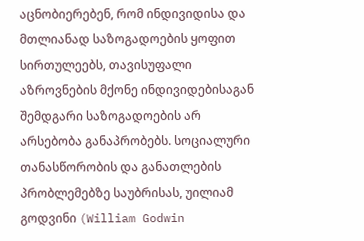აცნობიერებენ, რომ ინდივიდისა და მთლიანად საზოგადოების ყოფით სირთულეებს, თავისუფალი აზროვნების მქონე ინდივიდებისაგან შემდგარი საზოგადოების არ არსებობა განაპრობებს. სოციალური თანასწორობის და განათლების პრობლემებზე საუბრისას, უილიამ გოდვინი (William Godwin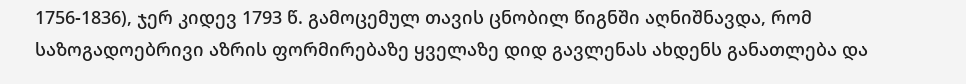1756-1836), ჯერ კიდევ 1793 წ. გამოცემულ თავის ცნობილ წიგნში აღნიშნავდა, რომ საზოგადოებრივი აზრის ფორმირებაზე ყველაზე დიდ გავლენას ახდენს განათლება და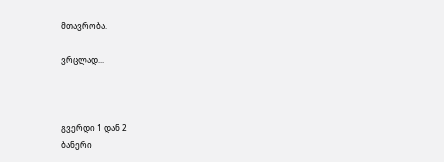მთავრობა.

ვრცლად...



გვერდი 1 დან 2
ბანერი